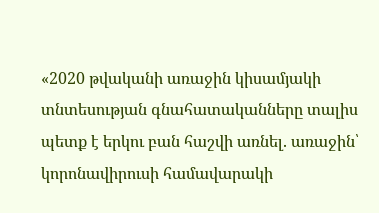«2020 թվականի առաջին կիսամյակի տնտեսության գնահատականները տալիս պետք է երկու բան հաշվի առնել. առաջին՝ կորոնավիրուսի համավարակի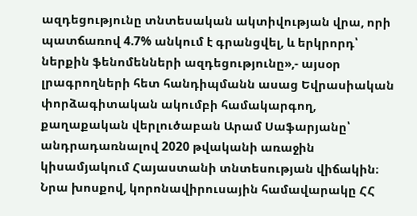ազդեցությունը տնտեսական ակտիվության վրա, որի պատճառով 4.7% անկում է գրանցվել, և երկրորդ՝ ներքին ֆենոմենների ազդեցությունը»,- այսօր լրագրողների հետ հանդիպմանն ասաց Եվրասիական փորձագիտական ակումբի համակարգող, քաղաքական վերլուծաբան Արամ Սաֆարյանը՝ անդրադառնալով 2020 թվականի առաջին կիսամյակում Հայաստանի տնտեսության վիճակին։
Նրա խոսքով, կորոնավիրուսային համավարակը ՀՀ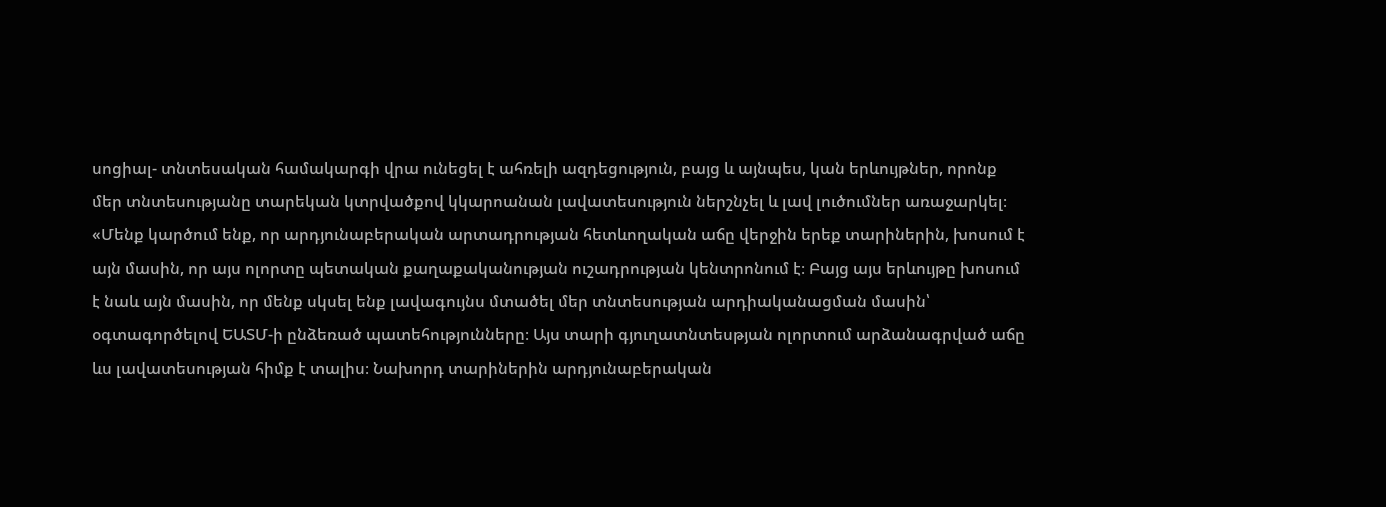սոցիալ- տնտեսական համակարգի վրա ունեցել է ահռելի ազդեցություն, բայց և այնպես, կան երևույթներ, որոնք մեր տնտեսությանը տարեկան կտրվածքով կկարոանան լավատեսություն ներշնչել և լավ լուծումներ առաջարկել։
«Մենք կարծում ենք, որ արդյունաբերական արտադրության հետևողական աճը վերջին երեք տարիներին, խոսում է այն մասին, որ այս ոլորտը պետական քաղաքականության ուշադրության կենտրոնում է։ Բայց այս երևույթը խոսում է նաև այն մասին, որ մենք սկսել ենք լավագույնս մտածել մեր տնտեսության արդիականացման մասին՝ օգտագործելով ԵԱՏՄ-ի ընձեռած պատեհությունները։ Այս տարի գյուղատնտեսթյան ոլորտում արձանագրված աճը ևս լավատեսության հիմք է տալիս։ Նախորդ տարիներին արդյունաբերական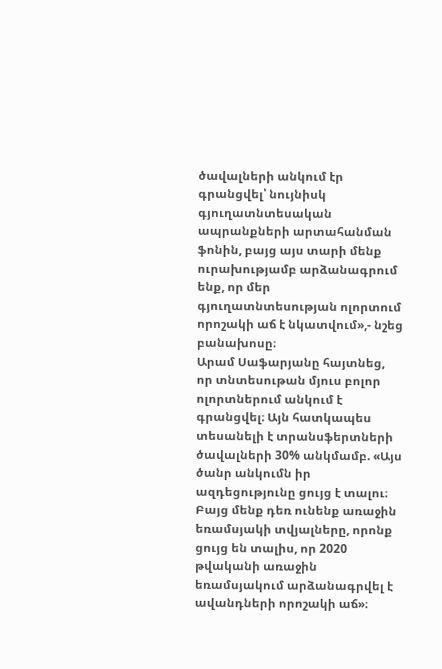ծավալների անկում էր գրանցվել՝ նույնիսկ գյուղատնտեսական ապրանքների արտահանման ֆոնին, բայց այս տարի մենք ուրախությամբ արձանագրում ենք, որ մեր գյուղատնտեսության ոլորտում որոշակի աճ է նկատվում»,- նշեց բանախոսը։
Արամ Սաֆարյանը հայտնեց, որ տնտեսութան մյուս բոլոր ոլորտներում անկում է գրանցվել։ Այն հատկապես տեսանելի է տրանսֆերտների ծավալների 30% անկմամբ. «Այս ծանր անկումն իր ազդեցությունը ցույց է տալու։ Բայց մենք դեռ ունենք առաջին եռամսյակի տվյալները, որոնք ցույց են տալիս, որ 2020 թվականի առաջին եռամսյակում արձանագրվել է ավանդների որոշակի աճ»։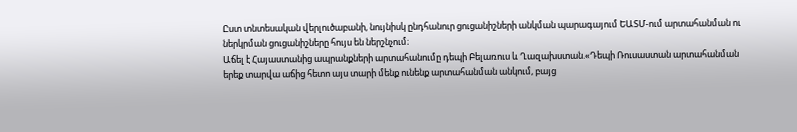Ըստ տնտեսական վերլուծաբանի, նույնիսկ ընդհանուր ցուցանիշների անկման պարագայում ԵԱՏՄ-ում արտահանման ու ներկրման ցուցանիշները հույս են ներշնչում։
Աճել է Հայաստանից ապրանքների արտահանումը դեպի Բելառուս և Ղազախստան.«Դեպի Ռուսաստան արտահանման երեք տարվա աճից հետո այս տարի մենք ունենք արտահանման անկում, բայց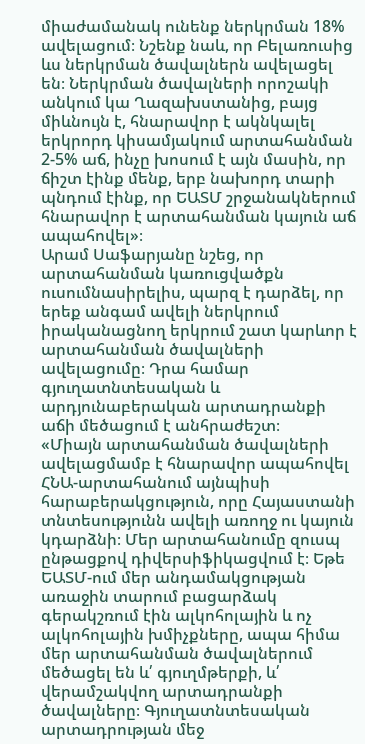միաժամանակ ունենք ներկրման 18% ավելացում։ Նշենք նաև, որ Բելառուսից ևս ներկրման ծավալներն ավելացել են։ Ներկրման ծավալների որոշակի անկում կա Ղազախստանից, բայց միևնույն է, հնարավոր է ակնկալել երկրորդ կիսամյակում արտահանման 2-5% աճ, ինչը խոսում է այն մասին, որ ճիշտ էինք մենք, երբ նախորդ տարի պնդում էինք, որ ԵԱՏՄ շրջանակներում հնարավոր է արտահանման կայուն աճ ապահովել»։
Արամ Սաֆարյանը նշեց, որ արտահանման կառուցվածքն ուսումնասիրելիս, պարզ է դարձել, որ երեք անգամ ավելի ներկրում իրականացնող երկրում շատ կարևոր է արտահանման ծավալների ավելացումը։ Դրա համար գյուղատնտեսական և արդյունաբերական արտադրանքի աճի մեծացում է անհրաժեշտ։
«Միայն արտահանման ծավալների ավելացմամբ է հնարավոր ապահովել ՀՆԱ-արտահանում այնպիսի հարաբերակցություն, որը Հայաստանի տնտեսությունն ավելի առողջ ու կայուն կդարձնի։ Մեր արտահանումը զուսպ ընթացքով դիվերսիֆիկացվում է։ Եթե ԵԱՏՄ-ում մեր անդամակցության առաջին տարում բացարձակ գերակշռում էին ալկոհոլային և ոչ ալկոհոլային խմիչքները, ապա հիմա մեր արտահանման ծավալներում մեծացել են և՛ գյուղմթերքի, և՛ վերամշակվող արտադրանքի ծավալները։ Գյուղատնտեսական արտադրության մեջ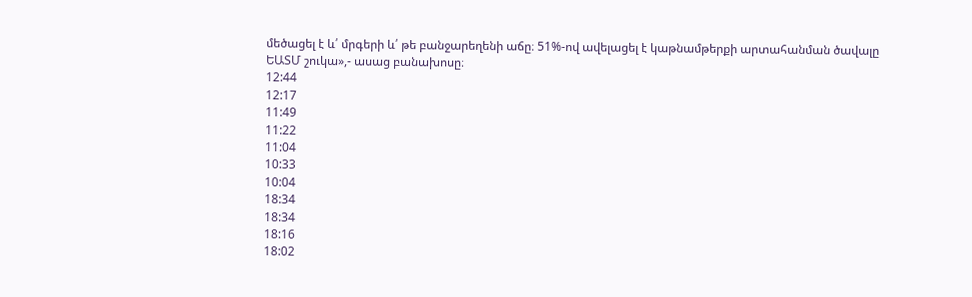մեծացել է և՛ մրգերի և՛ թե բանջարեղենի աճը։ 51%-ով ավելացել է կաթնամթերքի արտահանման ծավալը ԵԱՏՄ շուկա»,- ասաց բանախոսը։
12:44
12:17
11:49
11:22
11:04
10:33
10:04
18:34
18:34
18:16
18:02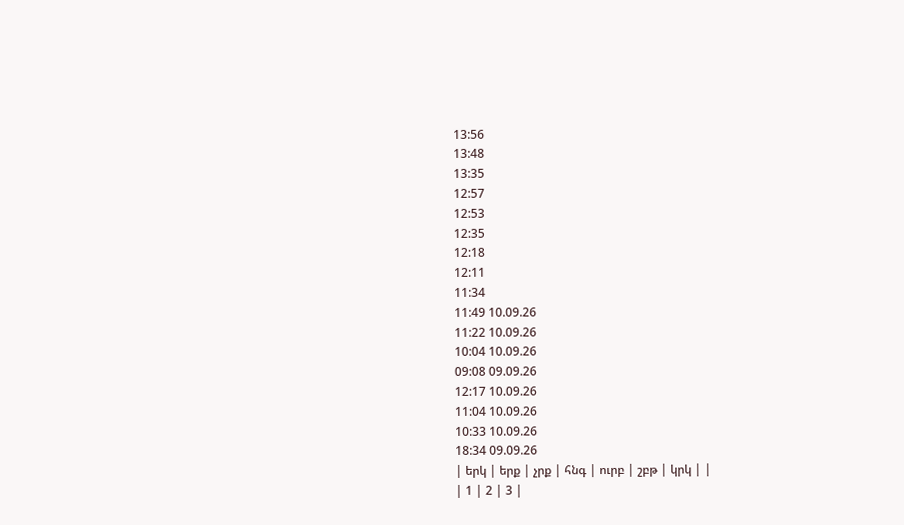13:56
13:48
13:35
12:57
12:53
12:35
12:18
12:11
11:34
11:49 10.09.26
11:22 10.09.26
10:04 10.09.26
09:08 09.09.26
12:17 10.09.26
11:04 10.09.26
10:33 10.09.26
18:34 09.09.26
| երկ | երք | չրք | հնգ | ուրբ | շբթ | կրկ | |
| 1 | 2 | 3 |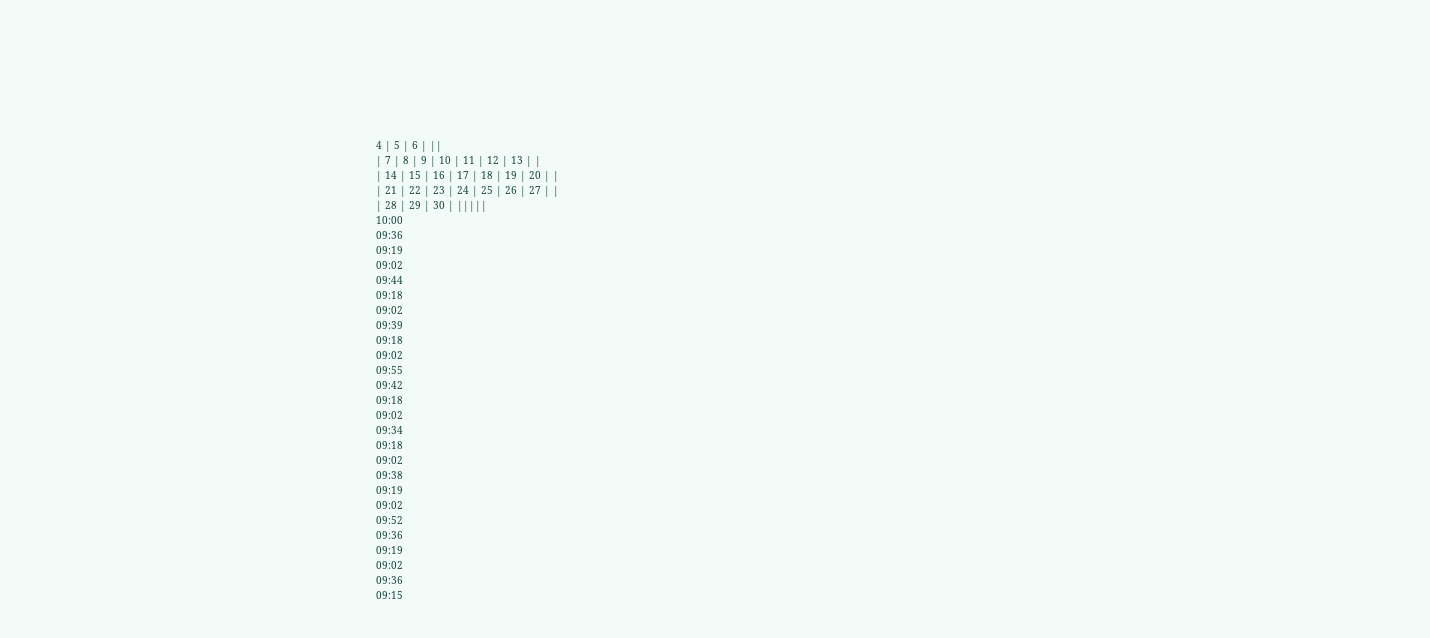4 | 5 | 6 | ||
| 7 | 8 | 9 | 10 | 11 | 12 | 13 | |
| 14 | 15 | 16 | 17 | 18 | 19 | 20 | |
| 21 | 22 | 23 | 24 | 25 | 26 | 27 | |
| 28 | 29 | 30 | |||||
10:00
09:36
09:19
09:02
09:44
09:18
09:02
09:39
09:18
09:02
09:55
09:42
09:18
09:02
09:34
09:18
09:02
09:38
09:19
09:02
09:52
09:36
09:19
09:02
09:36
09:15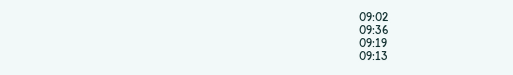09:02
09:36
09:19
09:13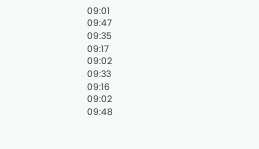09:01
09:47
09:35
09:17
09:02
09:33
09:16
09:02
09:48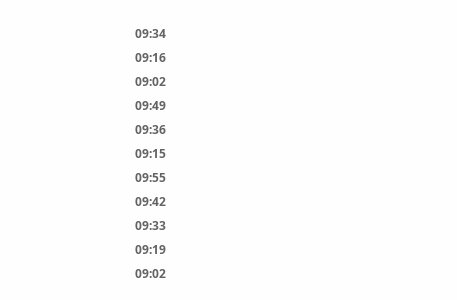09:34
09:16
09:02
09:49
09:36
09:15
09:55
09:42
09:33
09:19
09:02